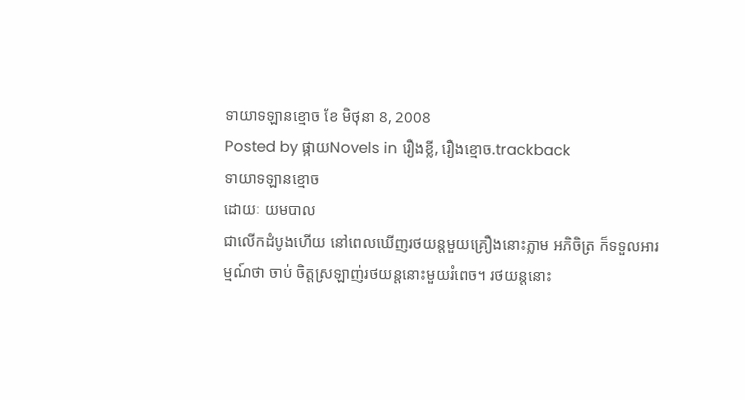ទាយាទឡានខ្មោច ខែ មិថុនា 8, 2008
Posted by ផ្កាយNovels in រឿងខ្លី, រឿងខ្មោច.trackback
ទាយាទឡានខ្មោច
ដោយៈ យមបាល
ជាលើកដំបូងហើយ នៅពេលឃើញរថយន្តមួយគ្រឿងនោះភ្លាម អភិចិត្រ ក៏ទទួលអារម្មណ៍ថា ចាប់ ចិត្តស្រឡាញ់រថយន្តនោះមួយរំពេច។ រថយន្តនោះ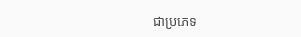ជាប្រភេទ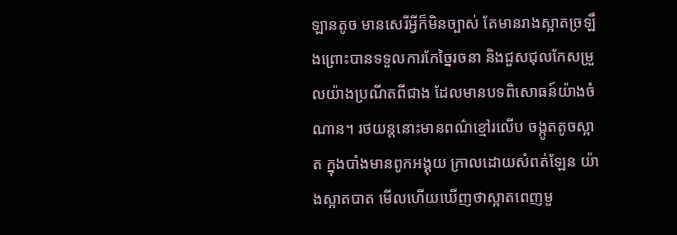ឡានតូច មានសេរីអ្វីក៏មិនច្បាស់ តែមានរាងស្អាតច្រឡឹងព្រោះបានទទួលការកែច្នៃរចនា និងជួសជុលកែសម្រួលយ៉ាងប្រណីតពីជាង ដែលមានបទពិសោធន៍យ៉ាងចំណាន។ រថយន្តនោះមានពណ៌ខ្មៅរលើប ចង្កូតតូចស្អាត ក្នុងបាំងមានពូកអង្គុយ ក្រាលដោយសំពត់ឡែន យ៉ាងស្អាតបាត មើលហើយឃើញថាស្អាតពេញមួ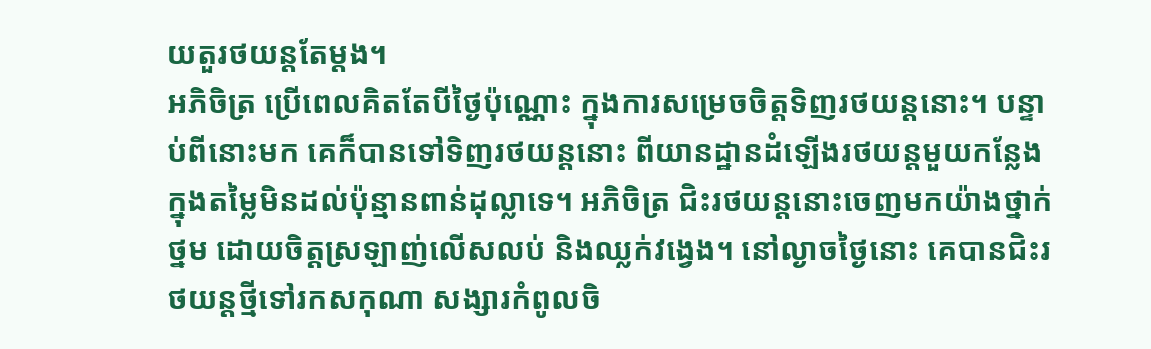យតួរថយន្តតែម្តង។
អភិចិត្រ ប្រើពេលគិតតែបីថ្ងៃប៉ុណ្ណោះ ក្នុងការសម្រេចចិត្តទិញរថយន្តនោះ។ បន្ទាប់ពីនោះមក គេក៏បានទៅទិញរថយន្តនោះ ពីយានដ្ឋានដំឡើងរថយន្តមួយកន្លែង ក្នុងតម្លៃមិនដល់ប៉ុន្មានពាន់ដុល្លាទេ។ អភិចិត្រ ជិះរថយន្តនោះចេញមកយ៉ាងថ្នាក់ថ្នម ដោយចិត្តស្រឡាញ់លើសលប់ និងឈ្លក់វង្វេង។ នៅល្ងាចថ្ងៃនោះ គេបានជិះរថយន្តថ្មីទៅរកសកុណា សង្សារកំពូលចិ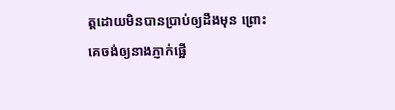ត្តដោយមិនបានប្រាប់ឲ្យដឹងមុន ព្រោះគេចង់ឲ្យនាងភ្ញាក់ផ្អើ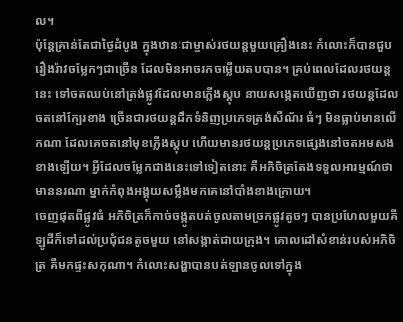ល។
ប៉ុន្តែគ្រាន់តែជាថ្ងៃដំបូង ក្នុងឋានៈជាម្ចាស់រថយន្តមួយគ្រឿងនេះ កំលោះក៏បានជួបរឿងរ៉ាវចម្លែកៗជាច្រើន ដែលមិនអាចរកចម្លើយតបបាន។ គ្រប់ពេលដែលរថយន្តនេះ ទៅចតឈប់នៅត្រង់ផ្លូវដែលមានភ្លើងស្តុប នាយសង្កេតឃើញថា រថយន្តដែលចតនៅក្បែរខាង ច្រើនជារថយន្តដឹកទំនិញប្រភេទត្រង់សឺណ័រ ធំៗ មិនធ្លាប់មានលើកណា ដែលគេចតនៅមុខភ្លើងស្តុប ហើយមានរថយន្តប្រភេទផ្សេងនៅចតអមសងខាងឡើយ។ អ្វីដែលចម្លែកជាងនេះទៅទៀតនោះ គឺអភិចិត្រតែងទទួលអារម្មណ៍ថា មាននរណា ម្នាក់កំពុងអង្គុយសម្លឹងមកគេនៅបាំងខាងក្រោយ។
ចេញផុតពីផ្លូវធំ អភិចិត្រក៏កាច់ចង្កូតបត់ចូលតាមច្រកផ្លូវតូចៗ បានប្រហែលមួយគីឡូដីក៏ទៅដល់ប្រជុំជនតូចមួយ នៅសង្កាត់ជាយក្រុង។ គោលដៅសំខាន់របស់អភិចិត្រ គឺមកផ្ទះសកុណា។ កំលោះសង្ហាបានបត់ឡានចូលទៅក្នុង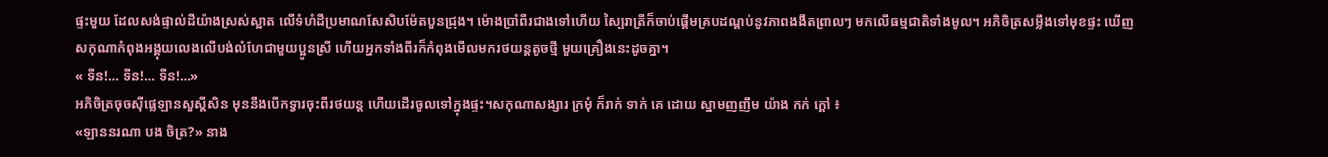ផ្ទះមួយ ដែលសង់ផ្ទាល់ដីយ៉ាងស្រស់ស្អាត លើទំហំដីប្រមាណសែសិបម៉ែតបួនជ្រុង។ ម៉ោងប្រាំពីរជាងទៅហើយ ស្បៃរាត្រីក៏ចាប់ផ្តើមគ្របដណ្តប់នូវភាពងងឹតព្រាលៗ មកលើធម្មជាតិទាំងមូល។ អភិចិត្រសម្លឹងទៅមុខផ្ទះ ឃើញសកុណាកំពុងអង្គុយលេងលើបង់លំហែជាមួយប្អូនស្រី ហើយអ្នកទាំងពីរក៏កំពុងមើលមករថយន្តតូចថ្មី មួយគ្រឿងនេះដូចគ្នា។
« ទីន!… ទីន!… ទីន!…»
អភិចិត្រចុចស៊ីផ្លេឡានសួស្តីសិន មុននឹងបើកទ្វារចុះពីរថយន្ត ហើយដើរចូលទៅក្នុងផ្ទះ។សកុណាសង្សារ ក្រមុំ ក៏រាក់ ទាក់ គេ ដោយ ស្នាមញញឹម យ៉ាង កក់ ក្តៅ ៖
«ឡាននរណា បង ចិត្រ?» នាង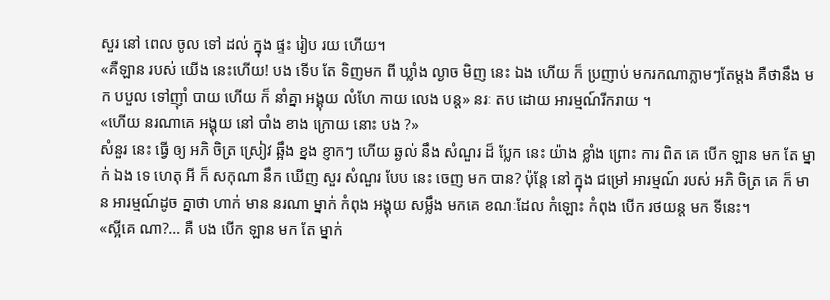សួរ នៅ ពេល ចូល ទៅ ដល់ ក្នុង ផ្ទះ រៀប រយ ហើយ។
«គឺឡាន របស់ យើង នេះហើយ! បង ទើប តែ ទិញមក ពី ឃ្លាំង ល្ងាច មិញ នេះ ឯង ហើយ ក៏ ប្រញាប់ មករកណាភ្លាមៗតែម្តង គឺថានឹង មក បបួល ទៅញ៉ាំ បាយ ហើយ ក៏ នាំគ្នា អង្គុយ លំហែ កាយ លេង បន្ត» នរៈ តប ដោយ អារម្មណ៍រីករាយ ។
«ហើយ នរណាគេ អង្គុយ នៅ បាំង ខាង ក្រោយ នោះ បង ?»
សំនួរ នេះ ធ្វើ ឲ្យ អភិ ចិត្រ ស្រៀវ ឆ្អឹង ខ្នង ខ្ញាកៗ ហើយ ឆ្ងល់ នឹង សំណួរ ដ៏ ប្លែក នេះ យ៉ាង ខ្លាំង ព្រោះ ការ ពិត គេ បើក ឡាន មក តែ ម្នាក់ ឯង ទេ ហេតុ អី ក៏ សកុណា នឹក ឃើញ សួរ សំណួរ បែប នេះ ចេញ មក បាន? ប៉ុន្តែ នៅ ក្នុង ជម្រៅ អារម្មណ៍ របស់ អភិ ចិត្រ គេ ក៏ មាន អារម្មណ៍ដូច គ្នាថា ហាក់ មាន នរណា ម្នាក់ កំពុង អង្គុយ សម្លឹង មកគេ ខណៈដែល កំឡោះ កំពុង បើក រថយន្ត មក ទីនេះ។
«ស្អីគេ ណា?… គឺ បង បើក ឡាន មក តែ ម្នាក់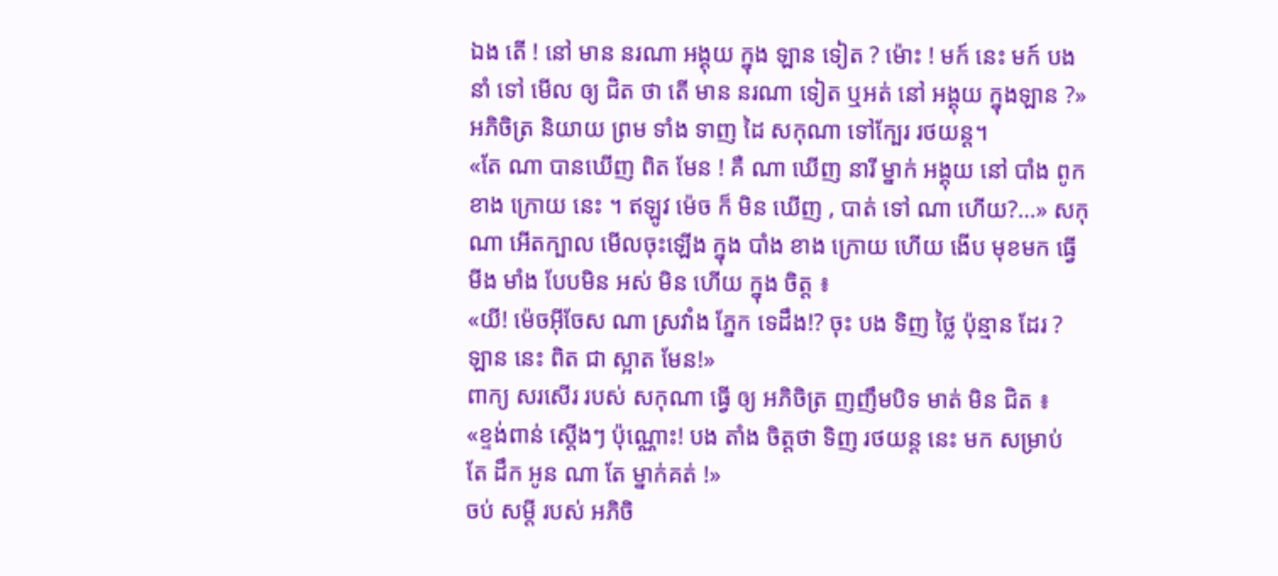ឯង តើ ! នៅ មាន នរណា អង្គុយ ក្នុង ឡាន ទៀត ? ម៉ោះ ! មក៍ នេះ មក៍ បង នាំ ទៅ មើល ឲ្យ ជិត ថា តើ មាន នរណា ទៀត ឬអត់ នៅ អង្គុយ ក្នុងឡាន ?» អភិចិត្រ និយាយ ព្រម ទាំង ទាញ ដៃ សកុណា ទៅក្បែរ រថយន្ត។
«តែ ណា បានឃើញ ពិត មែន ! គឺ ណា ឃើញ នារី ម្នាក់ អង្គុយ នៅ បាំង ពូក ខាង ក្រោយ នេះ ។ ឥឡូវ ម៉េច ក៏ មិន ឃើញ , បាត់ ទៅ ណា ហើយ?…» សកុណា អើតក្បាល មើលចុះឡើង ក្នុង បាំង ខាង ក្រោយ ហើយ ងើប មុខមក ធ្វើ មីង មាំង បែបមិន អស់ មិន ហើយ ក្នុង ចិត្ត ៖
«យី! ម៉េចអ៊ីចែស ណា ស្រវាំង ភ្នែក ទេដឹង!? ចុះ បង ទិញ ថ្លៃ ប៉ុន្មាន ដែរ ? ឡាន នេះ ពិត ជា ស្អាត មែន!»
ពាក្យ សរសើរ របស់ សកុណា ធ្វើ ឲ្យ អភិចិត្រ ញញឹមបិទ មាត់ មិន ជិត ៖
«ខ្ទង់ពាន់ ស្តើងៗ ប៉ុណ្ណោះ! បង តាំង ចិត្តថា ទិញ រថយន្ត នេះ មក សម្រាប់ តែ ដឹក អូន ណា តែ ម្នាក់គត់ !»
ចប់ សម្តី របស់ អភិចិ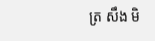ត្រ សឹង មិ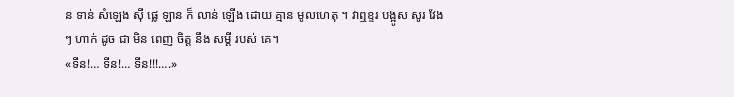ន ទាន់ សំឡេង ស៊ី ផ្លេ ឡាន ក៏ លាន់ ឡើង ដោយ គ្មាន មូលហេតុ ។ វាឮខ្ទរ បង្អូស សូរ វែងៗ ហាក់ ដូច ជា មិន ពេញ ចិត្ត នឹង សម្តី របស់ គេ។
«ទីន!… ទីន!… ទីន!!!….»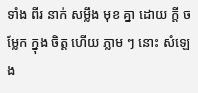ទាំង ពីរ នាក់ សម្លឹង មុខ គ្នា ដោយ ក្តី ចម្លែក ក្នុង ចិត្ត ហើយ ភ្លាម ៗ នោះ សំឡេង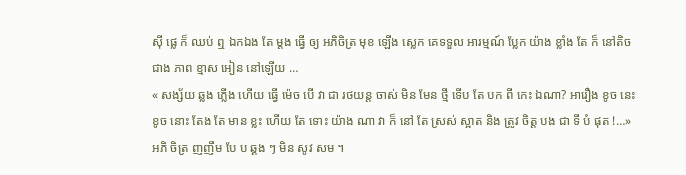ស៊ី ផ្លេ ក៏ ឈប់ ឮ ឯកឯង តែ ម្តង ធ្វើ ឲ្យ អភិចិត្រ មុខ ឡើង ស្លេក គេទទួល អារម្មណ៍ ប្លែក យ៉ាង ខ្លាំង តែ ក៏ នៅតិច ជាង ភាព ខ្មាស អៀន នៅឡើយ …
« សង្ស័យ ឆ្លង ភ្លើង ហើយ ធ្វើ ម៉េច បើ វា ជា រថយន្ត ចាស់ មិន មែន ថ្មី ទើប តែ បក ពី កេះ ឯណា? អារឿង ខូច នេះ ខូច នោះ តែង តែ មាន ខ្លះ ហើយ តែ ទោះ យ៉ាង ណា វា ក៏ នៅ តែ ស្រស់ ស្អាត និង ត្រូវ ចិត្ត បង ជា ទី បំ ផុត !…» អភិ ចិត្រ ញញឹម បែ ប ឆ្គង ៗ មិន សូវ សម ។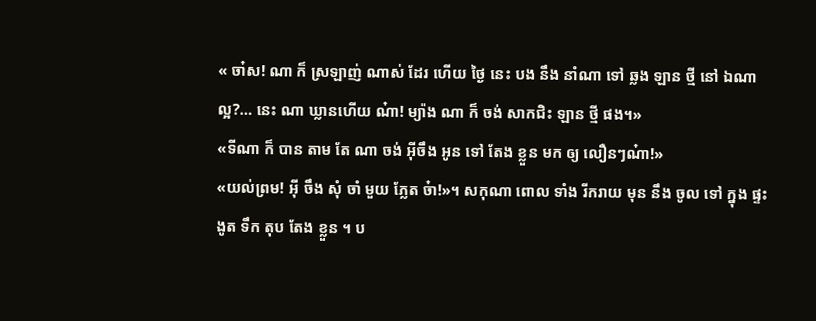« ចា៎ស! ណា ក៏ ស្រឡាញ់ ណាស់ ដែរ ហើយ ថ្ងៃ នេះ បង នឹង នាំណា ទៅ ឆ្លង ឡាន ថ្មី នៅ ឯណា ល្អ?… នេះ ណា ឃ្លានហើយ ណ៎ា! ម្យ៉ាង ណា ក៏ ចង់ សាកជិះ ឡាន ថ្មី ផង។»
«ទីណា ក៏ បាន តាម តែ ណា ចង់ អ៊ីចឹង អូន ទៅ តែង ខ្លួន មក ឲ្យ លឿនៗណ៎ា!»
«យល់ព្រម! អ៊ី ចឹង សុំ ចាំ មួយ ភ្លែត ច៎ា!»។ សកុណា ពោល ទាំង រីករាយ មុន នឹង ចូល ទៅ ក្នុង ផ្ទះ ងូត ទឹក តុប តែង ខ្លួន ។ ប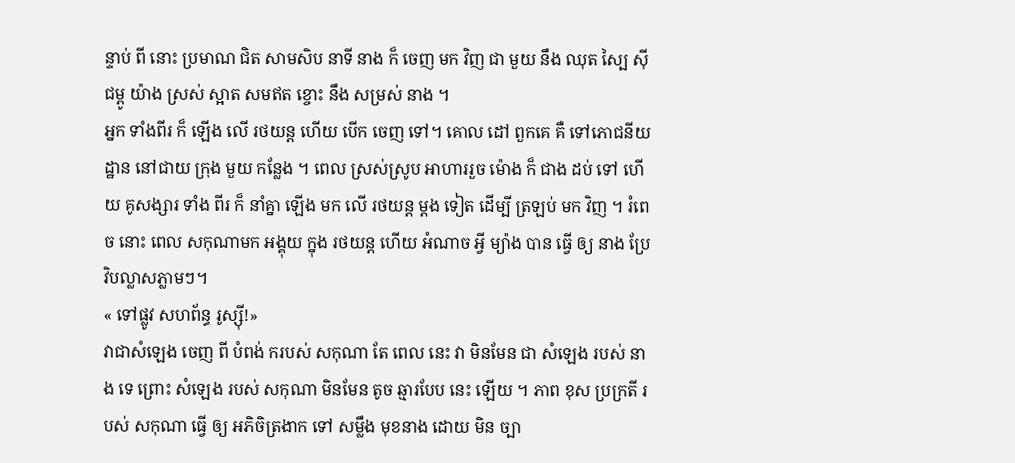ន្ទាប់ ពី នោះ ប្រមាណ ជិត សាមសិប នាទី នាង ក៏ ចេញ មក វិញ ជា មួយ នឹង ឈុត ស្បៃ ស៊ី ជម្ពូ យ៉ាង ស្រស់ ស្អាត សមឥត ខ្ចោះ នឹង សម្រស់ នាង ។
អ្នក ទាំងពីរ ក៏ ឡើង លើ រថយន្ត ហើយ បើក ចេញ ទៅ។ គោល ដៅ ពួកគេ គឺ ទៅភោជនីយដ្ឋាន នៅជាយ ក្រុង មួយ កន្លែង ។ ពេល ស្រស់ស្រូប អាហាររួច ម៉ោង ក៏ ជាង ដប់ ទៅ ហើយ គូសង្សារ ទាំង ពីរ ក៏ នាំគ្នា ឡើង មក លើ រថយន្ត ម្តង ទៀត ដើម្បី ត្រឡប់ មក វិញ ។ រំពេច នោះ ពេល សកុណាមក អង្គុយ ក្នុង រថយន្ត ហើយ អំណាច អ្វី ម្យ៉ាង បាន ធ្វើ ឲ្យ នាង ប្រែ វិបល្លាសភ្លាមៗ។
« ទៅផ្លូវ សហព័ន្ធ រូស្ស៊ី!»
វាជាសំឡេង ចេញ ពី បំពង់ ករបស់ សកុណា តែ ពេល នេះ វា មិនមែន ជា សំឡេង របស់ នាង ទេ ព្រោះ សំឡេង របស់ សកុណា មិនមែន តូច ឆ្មារបែប នេះ ឡើយ ។ ភាព ខុស ប្រក្រតី របស់ សកុណា ធ្វើ ឲ្យ អភិចិត្រងាក ទៅ សម្លឹង មុខនាង ដោយ មិន ច្បា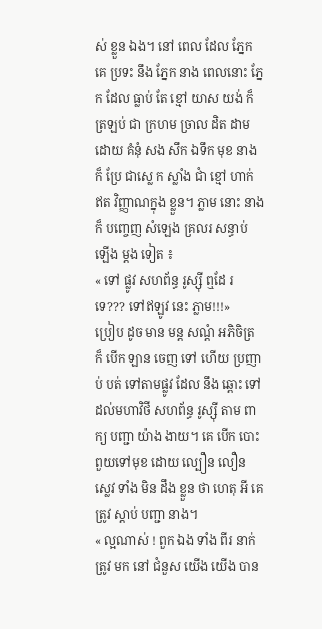ស់ ខ្លួន ឯង។ នៅ ពេល ដែល ភ្នែក គេ ប្រទះ នឹង ភ្នែក នាង ពេលនោះ ភ្នែក ដែល ធ្លាប់ តែ ខ្មៅ យាស យង់ ក៏ ត្រឡប់ ជា ក្រហម ច្រាល ដិត ដាម ដោយ គំនុំ សង សឹក ឯទឹក មុខ នាង ក៏ ប្រែ ជាស្លេ ក ស្លាំង ជាំ ខ្មៅ ហាក់ ឥត វិញ្ញាណក្នុង ខ្លួន។ ភ្លាម នោះ នាង ក៏ បញ្ចេញ សំឡេង គ្រលរ សន្ធាប់ ឡើង ម្តង ទៀត ៖
« ទៅ ផ្លូវ សហព័ន្ធ រូស្ស៊ី ឮដែ រ ទេ??? ទៅឥឡូវ នេះ ភ្លាម!!!»
ប្រៀប ដូច មាន មន្ត សណ្តំ អភិចិត្រ ក៏ បើក ឡាន ចេញ ទៅ ហើយ ប្រញាប់ បត់ ទៅតាមផ្លូវ ដែល នឹង ឆ្ពោះ ទៅដល់មហាវិថី សហព័ន្ធ រូស្ស៊ី តាម ពាក្យ បញ្ជា យ៉ាង ងាយ។ គេ បើក បោះ ពួយទៅមុខ ដោយ ល្បឿន លឿន ស្លេវ ទាំង មិន ដឹង ខ្លួន ថា ហេតុ អី គេ ត្រូវ ស្តាប់ បញ្ជា នាង។
« ល្អណាស់ ! ពួក ឯង ទាំង ពីរ នាក់ ត្រូវ មក នៅ ជំនួស យើង យើង បាន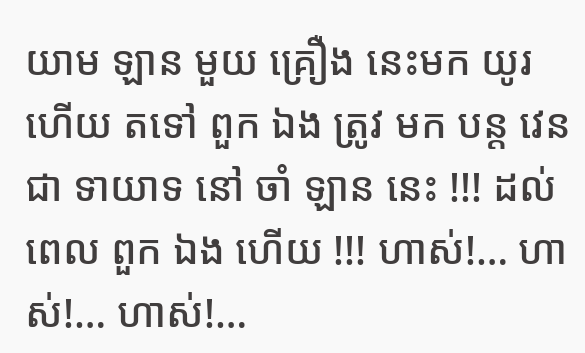យាម ឡាន មួយ គ្រឿង នេះមក យូរ ហើយ តទៅ ពួក ឯង ត្រូវ មក បន្ត វេន ជា ទាយាទ នៅ ចាំ ឡាន នេះ !!! ដល់ ពេល ពួក ឯង ហើយ !!! ហាស់!… ហាស់!… ហាស់!…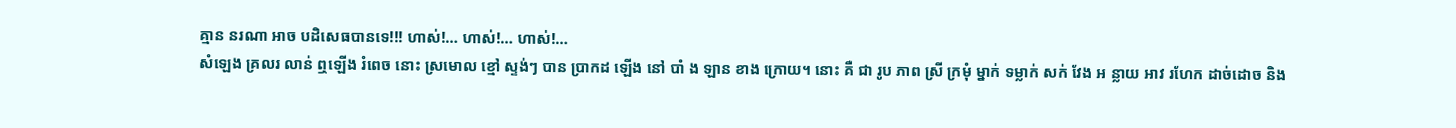គ្មាន នរណា អាច បដិសេធបានទេ!!! ហាស់!… ហាស់!… ហាស់!…
សំឡេង គ្រលរ លាន់ ឮឡើង រំពេច នោះ ស្រមោល ខ្មៅ ស្ទង់ៗ បាន ប្រាកដ ឡើង នៅ បាំ ង ឡាន ខាង ក្រោយ។ នោះ គឺ ជា រូប ភាព ស្រី ក្រមុំ ម្នាក់ ទម្លាក់ សក់ វែង អ ន្លាយ អាវ រហែក ដាច់ដោច និង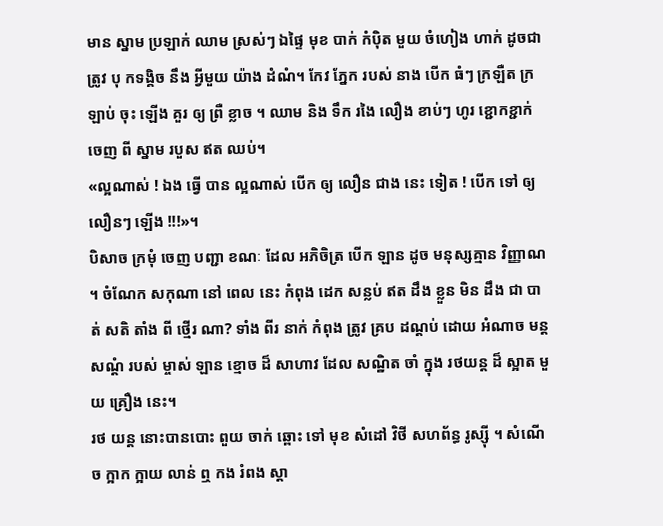មាន ស្នាម ប្រឡាក់ ឈាម ស្រស់ៗ ឯផ្ទៃ មុខ បាក់ កំប៉ិត មួយ ចំហៀង ហាក់ ដូចជា ត្រូវ បុ កទង្គិច នឹង អ្វីមួយ យ៉ាង ដំណំ។ កែវ ភ្នែក របស់ នាង បើក ធំៗ ក្រឡឺត ក្រឡាប់ ចុះ ឡើង គួរ ឲ្យ ព្រឺ ខ្លាច ។ ឈាម និង ទឹក រងៃ លឿង ខាប់ៗ ហូរ ខ្ជោកខ្ជាក់ ចេញ ពី ស្នាម របួស ឥត ឈប់។
«ល្អណាស់ ! ឯង ធ្វើ បាន ល្អណាស់ បើក ឲ្យ លឿន ជាង នេះ ទៀត ! បើក ទៅ ឲ្យ លឿនៗ ឡើង !!!»។
បិសាច ក្រមុំ ចេញ បញ្ជា ខណៈ ដែល អភិចិត្រ បើក ឡាន ដូច មនុស្សគ្មាន វិញ្ញាណ ។ ចំណែក សកុណា នៅ ពេល នេះ កំពុង ដេក សន្លប់ ឥត ដឹង ខ្លួន មិន ដឹង ជា បាត់ សតិ តាំង ពី ថ្មើរ ណា? ទាំង ពីរ នាក់ កំពុង ត្រូវ គ្រប ដណ្តប់ ដោយ អំណាច មន្ត សណ្តំ របស់ ម្ចាស់ ឡាន ខ្មោច ដ៏ សាហាវ ដែល សណ្ឋិត ចាំ ក្នុង រថយន្ត ដ៏ ស្អាត មួយ គ្រឿង នេះ។
រថ យន្ត នោះបានបោះ ពួយ ចាក់ ឆ្ពោះ ទៅ មុខ សំដៅ វិថី សហព័ន្ធ រូស្ស៊ី ។ សំណើច ក្អាក ក្អាយ លាន់ ឮ កង រំពង ស្តា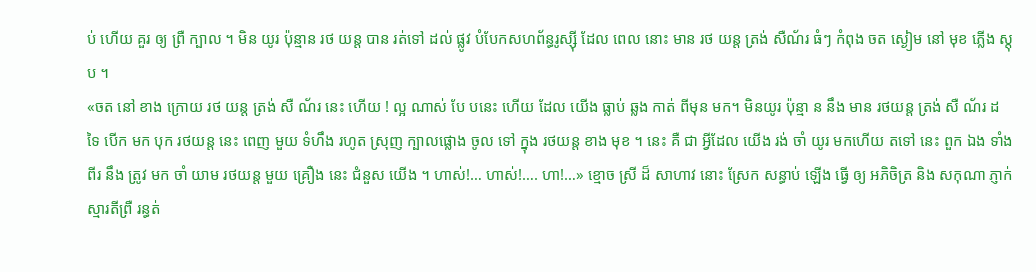ប់ ហើយ គួរ ឲ្យ ព្រឺ ក្បាល ។ មិន យូរ ប៉ុន្មាន រថ យន្ត បាន រត់ទៅ ដល់ ផ្លូវ បំបែកសហព័ន្ធរូស្ស៊ី ដែល ពេល នោះ មាន រថ យន្ត ត្រង់ សឺណ័រ ធំៗ កំពុង ចត ស្ងៀម នៅ មុខ ភ្លើង ស្តុប ។
«ចត នៅ ខាង ក្រោយ រថ យន្ត ត្រង់ សឺ ណ័រ នេះ ហើយ ! ល្អ ណាស់ បែ បនេះ ហើយ ដែល យើង ធ្លាប់ ឆ្លង កាត់ ពីមុន មក។ មិនយូរ ប៉ុន្មា ន នឹង មាន រថយន្ត ត្រង់ សឺ ណ័រ ដ ទៃ បើក មក បុក រថយន្ត នេះ ពេញ មួយ ទំហឹង រហូត ស្រុញ ក្បាលផ្លោង ចូល ទៅ ក្នុង រថយន្ត ខាង មុខ ។ នេះ គឺ ជា អ្វីដែល យើង រង់ ចាំ យូរ មកហើយ តទៅ នេះ ពួក ឯង ទាំង ពីរ នឹង ត្រូវ មក ចាំ យាម រថយន្ត មួយ គ្រឿង នេះ ជំនួស យើង ។ ហាស់!… ហាស់!…. ហា!…» ខ្មោច ស្រី ដ៏ សាហាវ នោះ ស្រែក សន្ធាប់ ឡើង ធ្វើ ឲ្យ អភិចិត្រ និង សកុណា ភ្ញាក់ ស្មារតីព្រឺ រន្ធត់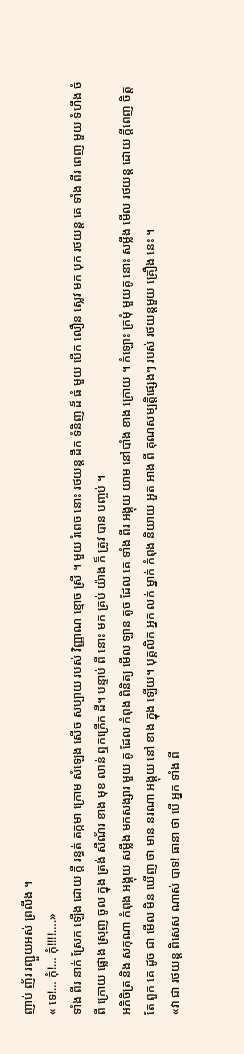ញាប់ ញ័រ រញ្ជួយអស់ ព្រលឹង ។
« ទេ!… កុំ!… កុំ!!!!….»
ទាំង ពីរ នាក់ ស្រែក ឡើង ដោយ ក្តី រន្ធត់ តក្កមា ក្រោម សំឡេង សើច សប្បាយ របស់ វិញ្ញាណ ខ្មោច ស្រី ។ មួយ រំពេច នោះ រថយន្ត ដឹក ទំនិញ ដ៏ ធំ មួយ បើក លឿន ស្លេវ មក បុក រថយន្ត គេ ទាំង ពីរ ពេញ មួយ ទំហឹង ចំ ពី ក្រោយ ផ្លោង ស្រុញ ចូល ក្នុង ត្រង់ សឺណ័រ ខាង មុខ លាន់ ឮកក្រើក ដី។ បន្ទាប់ ពី នោះ មក គ្រប់ យ៉ាង ក៏ ត្រូវ បាន បញ្ចប់ ។
អភិចិត្រ និង សកុណា កំពុង អង្គុយ សម្លឹង មកសង្សារ មួយ គូ ដែល កំពុង ពិនិត្យ មើល ឡាន តូច ដែល គេ ទាំង ពីរ អង្គុយ យាម នៅបាំង ខាង ក្រោយ ។ កំឡោះ ក្រមុំ មួយគូ នោះ សម្លឹង មើល រថយន្ត ដោយ ក្តីពេញ ចិត្ត តែ ពួក គេ ដូច ជា មើល មិន ឃើញ ថា មាន នរណា អង្គុយ នៅ ខាង ក្នុង ឡើយ។ បុគ្គលិក អ្នក លក់ ម្នាក់ កំពុង និយាយ អួត អាង ពី គុណសម្បត្តិផ្សេងៗ របស់ រថយន្តមួយ គ្រឿង នេះ ។
«វា ជា រថយន្ត ពិសេស ណាស់ បាទ! ធានា ថា បើ អ្នក ទាំង ពី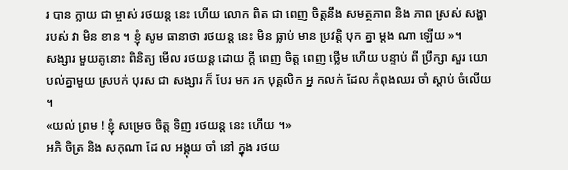រ បាន ក្លាយ ជា ម្ចាស់ រថយន្ត នេះ ហើយ លោក ពិត ជា ពេញ ចិត្តនឹង សមត្ថភាព និង ភាព ស្រស់ សង្ហា របស់ វា មិន ខាន ។ ខ្ញុំ សូម ធានាថា រថយន្ត នេះ មិន ធ្លាប់ មាន ប្រវត្តិ បុក គ្នា ម្តង ណា ឡើយ »។
សង្សារ មួយគូនោះ ពិនិត្យ មើល រថយន្ត ដោយ ក្តី ពេញ ចិត្ត ពេញ ថ្លើម ហើយ បន្ទាប់ ពី ប្រឹក្សា សួរ យោបល់គ្នាមួយ ស្របក់ បុរស ជា សង្សារ ក៏ បែរ មក រក បុគ្គលិក អ្ន កលក់ ដែល កំពុងឈរ ចាំ ស្តាប់ ចំលើយ ។
«យល់ ព្រម ! ខ្ញុំ សម្រេច ចិត្ត ទិញ រថយន្ត នេះ ហើយ ។»
អភិ ចិត្រ និង សកុណា ដែ ល អង្គុយ ចាំ នៅ ក្នុង រថយ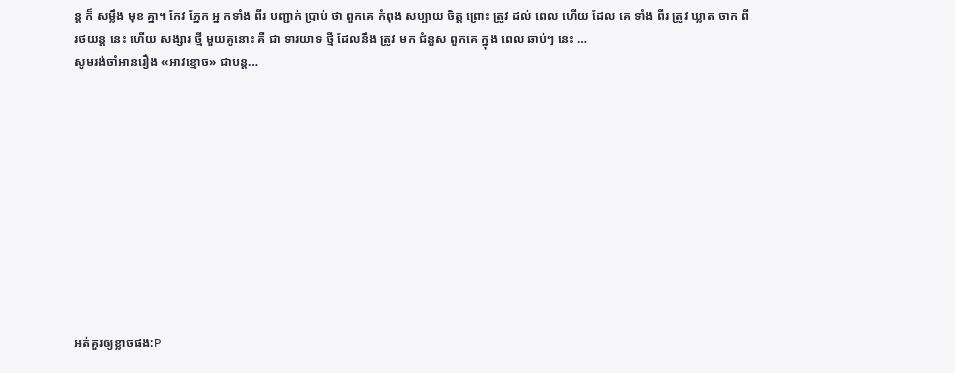ន្ត ក៏ សម្លឹង មុខ គ្នា។ កែវ ភ្នែក អ្ន កទាំង ពីរ បញ្ជាក់ ប្រាប់ ថា ពួកគេ កំពុង សប្បាយ ចិត្ត ព្រោះ ត្រូវ ដល់ ពេល ហើយ ដែល គេ ទាំង ពីរ ត្រូវ ឃ្លាត ចាក ពី រថយន្ត នេះ ហើយ សង្សារ ថ្មី មួយគូនោះ គឺ ជា ទារយាទ ថ្មី ដែលនឹង ត្រូវ មក ជំនួស ពួកគេ ក្នុង ពេល ឆាប់ៗ នេះ …
សូមរង់ចាំអានរឿង «អាវខ្មោច» ជាបន្ត…











អត់គួរឲ្យខ្លាចផង:P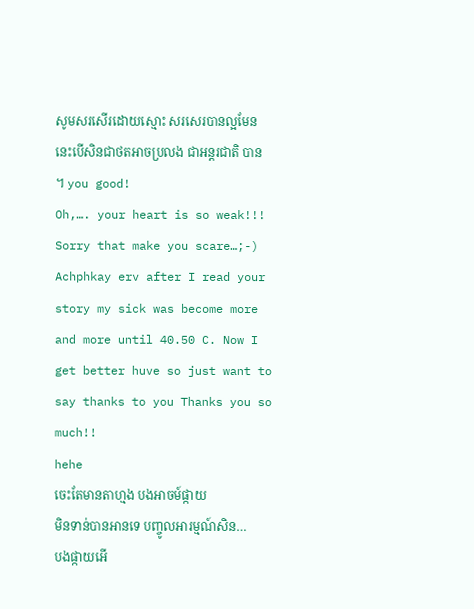សូមសរសើរដោយស្មោះ សរសេរបានល្អមែន នេះបើសិនជាថតអាចប្រលង ជាអន្តរជាតិ បាន ។ you good!
Oh,…. your heart is so weak!!!
Sorry that make you scare…;-)
Achphkay erv after I read your story my sick was become more and more until 40.50 C. Now I get better huve so just want to say thanks to you Thanks you so much!!
hehe
ចេះតែមានតាហ្មង បងអាចម៍ផ្កាយ
មិនទាន់បានអានទេ បញ្ចូលអារម្មណ៍សិន…
បងផ្កាយអើ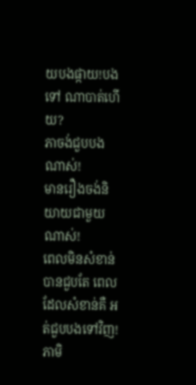យបងផ្កាយ!បងទៅ ណាបាត់ហើយ?
ភាចង់ជួបបងណាស់!
មានរឿងចង់និយាយជាមួយណាស់!
ពេលមិនសំខាន់បានជួបតែ ពេលដែលសំខាន់គឺ អត់ជួបបងទៅវិញ!
ភាមិ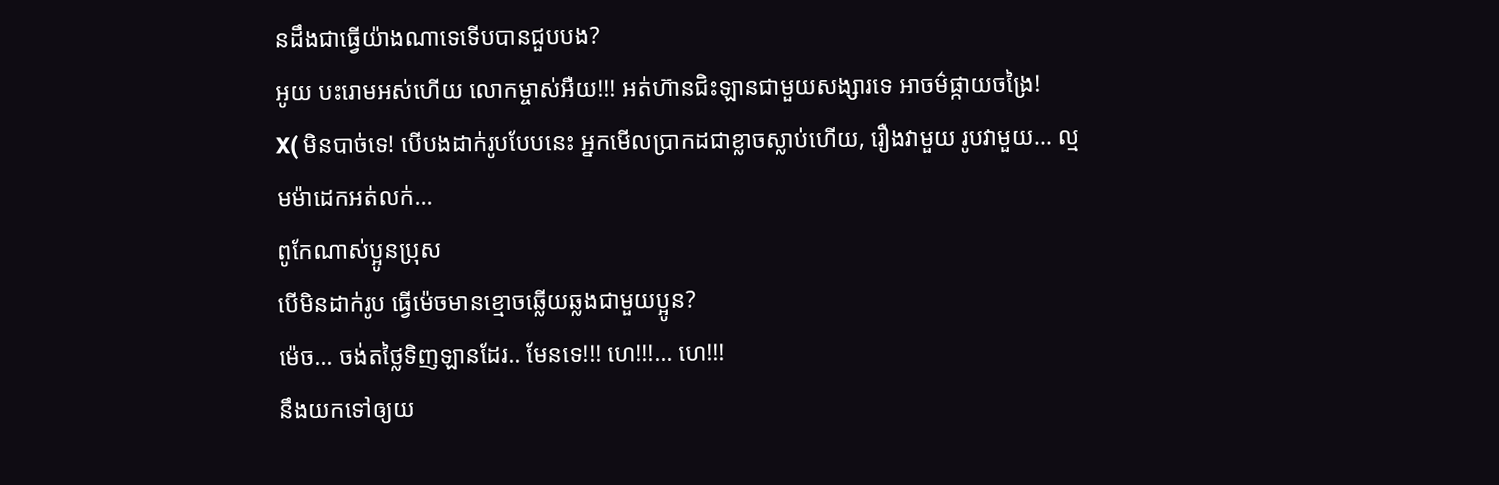នដឹងជាធ្វើយ៉ាងណាទេទើបបានជួបបង?
អូយ បះរោមអស់ហើយ លោកម្ចាស់អឺយ!!! អត់ហ៊ានជិះឡានជាមួយសង្សារទេ អាចម៌ផ្កាយចង្រៃ!
X( មិនបាច់ទេ! បើបងដាក់រូបបែបនេះ អ្នកមើលប្រាកដជាខ្លាចស្លាប់ហើយ, រឿងវាមួយ រូបវាមួយ… ល្មមម៉ាដេកអត់លក់…
ពូកែណាស់ប្អូនប្រុស
បើមិនដាក់រូប ធ្វើម៉េចមានខ្មោចឆ្លើយឆ្លងជាមួយប្អូន?
ម៉េច… ចង់តថ្លៃទិញឡានដែរ.. មែនទេ!!! ហេ!!!… ហេ!!!
នឹងយកទៅឲ្យយ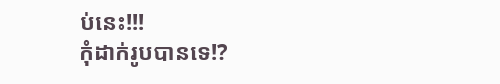ប់នេះ!!!
កុំដាក់រូបបានទេ!?